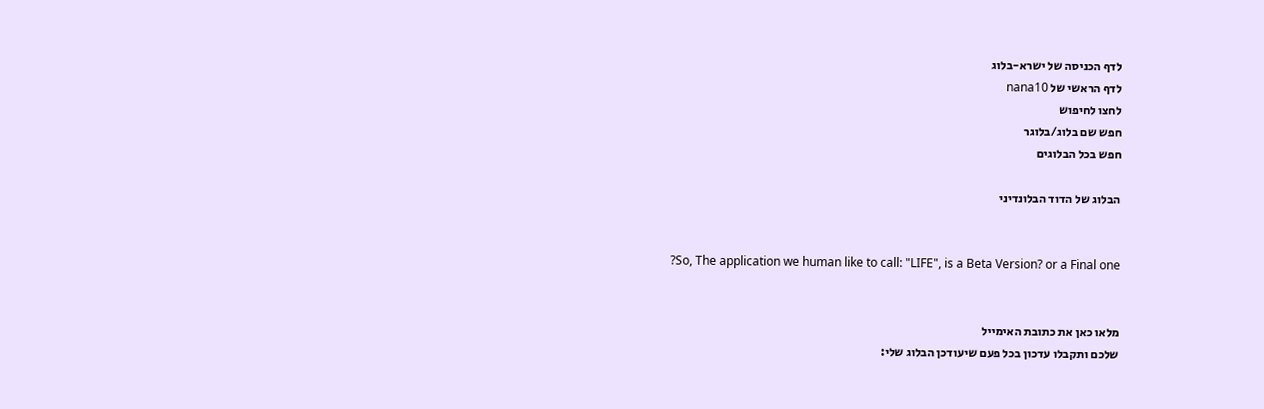לדף הכניסה של ישרא-בלוג
לדף הראשי של nana10
לחצו לחיפוש
חפש שם בלוג/בלוגר
חפש בכל הבלוגים

הבלוג של הדוד הבלונדיני


?So, The application we human like to call: "LIFE", is a Beta Version? or a Final one


מלאו כאן את כתובת האימייל
שלכם ותקבלו עדכון בכל פעם שיעודכן הבלוג שלי: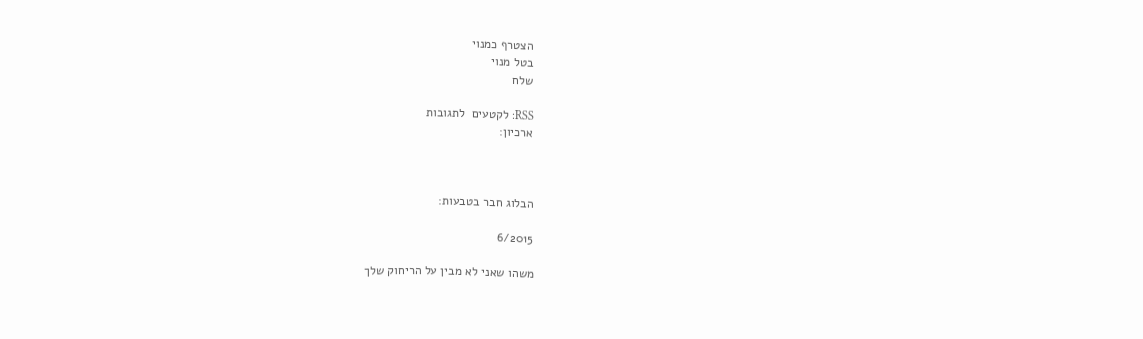הצטרף כמנוי
בטל מנוי
שלח

RSS: לקטעים  לתגובות
ארכיון:



הבלוג חבר בטבעות:

6/2015

משהו שאני לא מבין על הריחוק שלך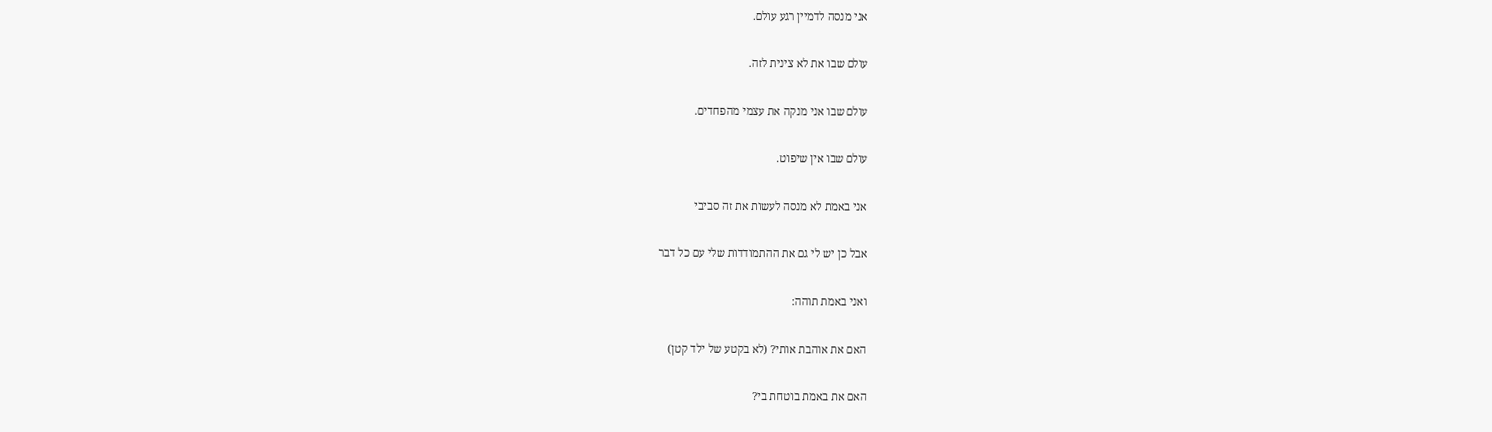אני מנסה לדמיין רגע עולם.

עולם שבו את לא צינית לזה.

עולם שבו אני מנקה את עצמי מהפחדים.

עולם שבו אין שיפוט.

אני באמת לא מנסה לעשות את זה סביבי

אבל כן יש לי גם את ההתמודדות שלי עם כל דבר

ואני באמת תוהה:

האם את אוהבת אותי? (לא בקטע של ילד קטן)

האם את באמת בוטחת בי?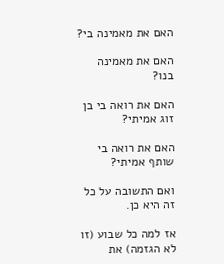האם את מאמינה בי?

האם את מאמינה בנו?

האם את רואה בי בן זוג אמיתי?

האם את רואה בי שותף אמיתי?

ואם התשובה על כל זה היא כן.

אז למה כל שבוע (זו לא הגזמה) את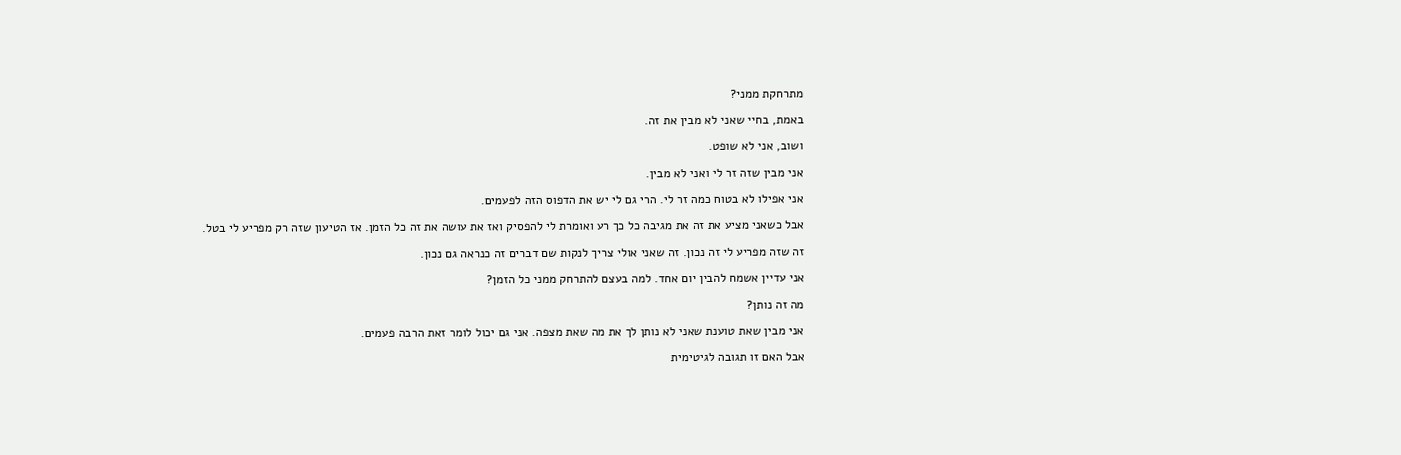מתרחקת ממני?

באמת, בחיי שאני לא מבין את זה.

ושוב, אני לא שופט.

אני מבין שזה זר לי ואני לא מבין.

אני אפילו לא בטוח כמה זר לי. הרי גם לי יש את הדפוס הזה לפעמים.

אבל כשאני מציע את זה את מגיבה כל כך רע ואומרת לי להפסיק ואז את עושה את זה כל הזמן. אז הטיעון שזה רק מפריע לי בטל.

זה שזה מפריע לי זה נכון. זה שאני אולי צריך לנקות שם דברים זה כנראה גם נכון.

אני עדיין אשמח להבין יום אחד. למה בעצם להתרחק ממני כל הזמן?

מה זה נותן?

אני מבין שאת טוענת שאני לא נותן לך את מה שאת מצפה. אני גם יכול לומר זאת הרבה פעמים.

אבל האם זו תגובה לגיטימית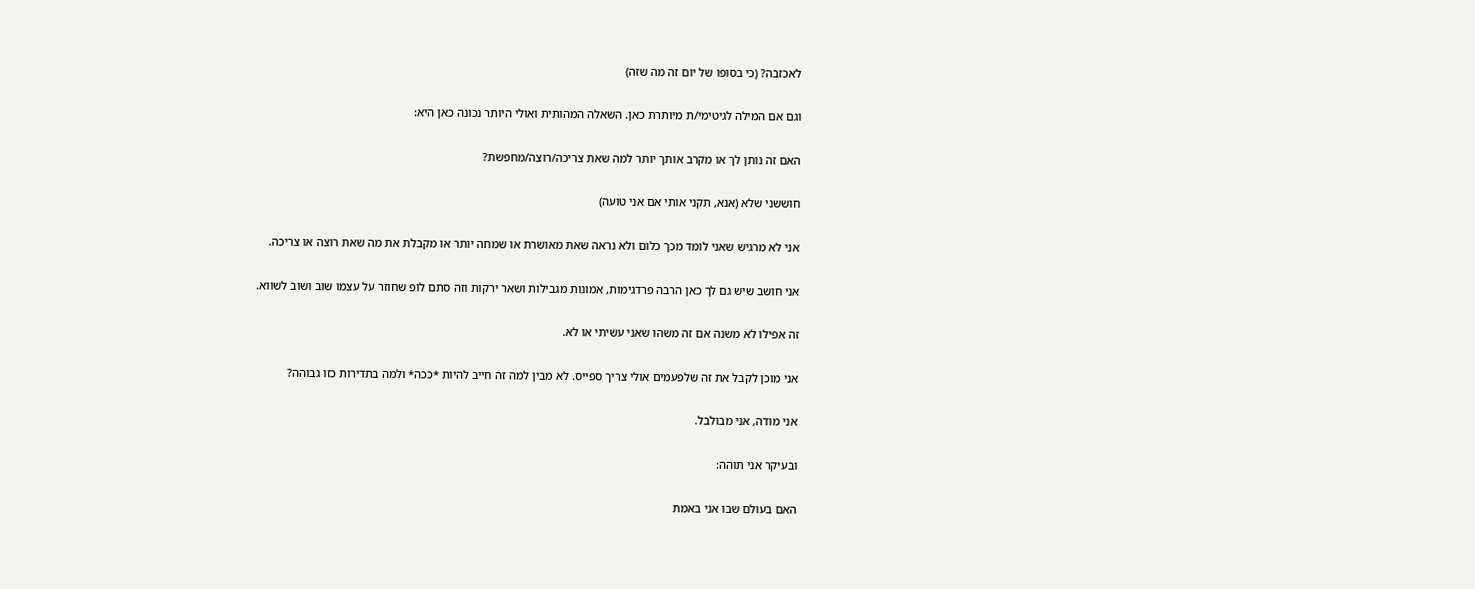לאכזבה? (כי בסופו של יום זה מה שזה)

וגם אם המילה לגיטימי/ת מיותרת כאן. השאלה המהותית ואולי היותר נכונה כאן היא:

האם זה נותן לך או מקרב אותך יותר למה שאת צריכה/רוצה/מחפשת?

חוששני שלא (אנא, תקני אותי אם אני טועה)

אני לא מרגיש שאני לומד מכך כלום ולא נראה שאת מאושרת או שמחה יותר או מקבלת את מה שאת רוצה או צריכה.

אני חושב שיש גם לך כאן הרבה פרדגימות, אמונות מגבילות ושאר ירקות וזה סתם לופ שחוזר על עצמו שוב ושוב לשווא.

זה אפילו לא משנה אם זה משהו שאני עשיתי או לא.

אני מוכן לקבל את זה שלפעמים אולי צריך ספייס. לא מבין למה זה חייב להיות *ככה* ולמה בתדירות כזו גבוהה?

אני מודה, אני מבולבל.

ובעיקר אני תוהה:

האם בעולם שבו אני באמת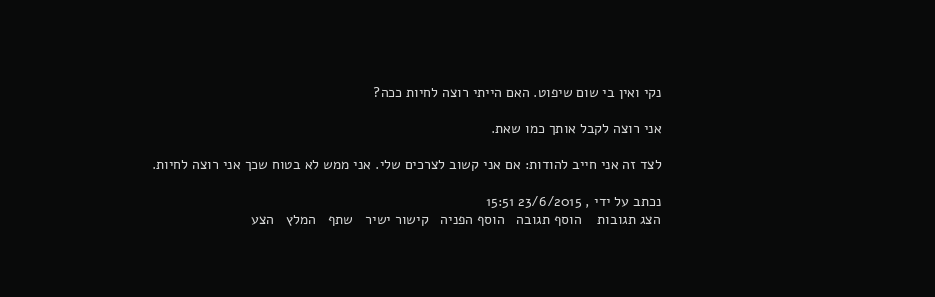נקי ואין בי שום שיפוט. האם הייתי רוצה לחיות ככה?

אני רוצה לקבל אותך כמו שאת.

לצד זה אני חייב להודות: אם אני קשוב לצרכים שלי. אני ממש לא בטוח שכך אני רוצה לחיות.

נכתב על ידי , 23/6/2015 15:51
הצג תגובות    הוסף תגובה   הוסף הפניה   קישור ישיר   שתף   המלץ   הצע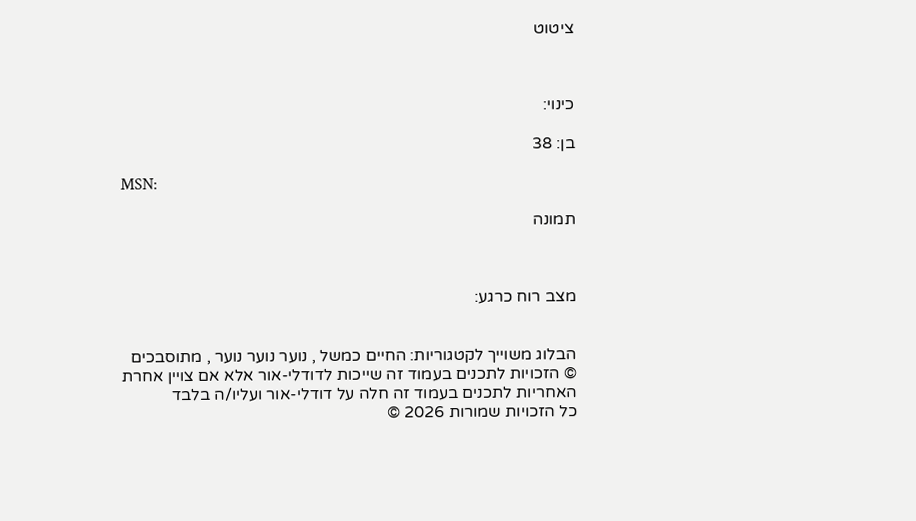ציטוט



כינוי:

בן: 38

MSN:

תמונה



מצב רוח כרגע:


הבלוג משוייך לקטגוריות: החיים כמשל , נוער נוער נוער , מתוסבכים
© הזכויות לתכנים בעמוד זה שייכות לדודלי-אור אלא אם צויין אחרת
האחריות לתכנים בעמוד זה חלה על דודלי-אור ועליו/ה בלבד
כל הזכויות שמורות 2026 ©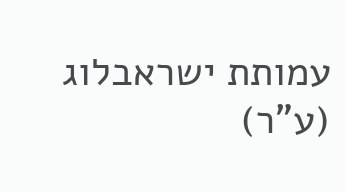עמותת ישראבלוג (ע"ר)